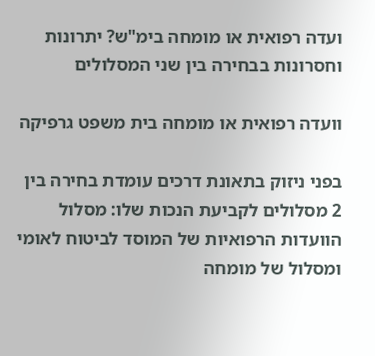ועדה רפואית או מומחה בימ"ש? יתרונות וחסרונות בבחירה בין שני המסלולים

וועדה רפואית או מומחה בית משפט גרפיקה

בפני ניזוק בתאונת דרכים עומדת בחירה בין 2 מסלולים לקביעת הנכות שלו: מסלול הוועדות הרפואיות של המוסד לביטוח לאומי ומסלול של מומחה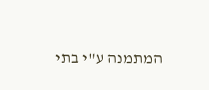המתמנה ע"י בתי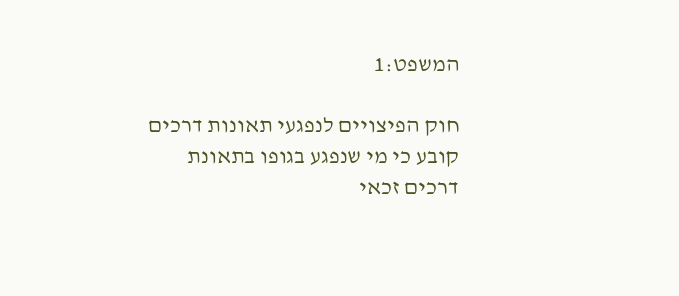המשפט:1

חוק הפיצויים לנפגעי תאונות דרכים קובע כי מי שנפגע בגופו בתאונת דרכים זכאי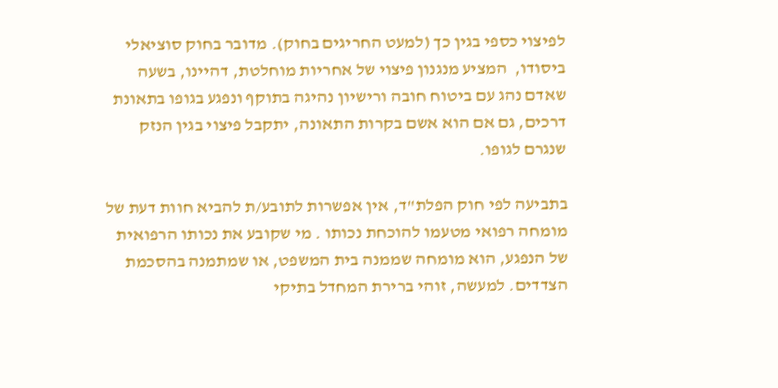לפיצוי כספי בגין כך (למעט החריגים בחוק). מדובר בחוק סוציאלי ביסודו,  המציע מנגנון פיצוי של אחריות מוחלטת, דהיינו, בשעה שאדם נהג עם ביטוח חובה ורישיון נהיגה בתוקף ונפגע בגופו בתאונת דרכים, גם אם הוא אשם בקרות התאונה, יתקבל פיצוי בגין הנזק שנגרם לגופו.

בתביעה לפי חוק הפלת"ד, אין אפשרות לתובע/ת להביא חוות דעת של מומחה רפואי מטעמו להוכחת נכותו . מי שקובע את נכותו הרפואית של הנפגע, הוא מומחה שממנה בית המשפט, או שמתמנה בהסכמת הצדדים. למעשה, זוהי ברירת המחדל בתיקי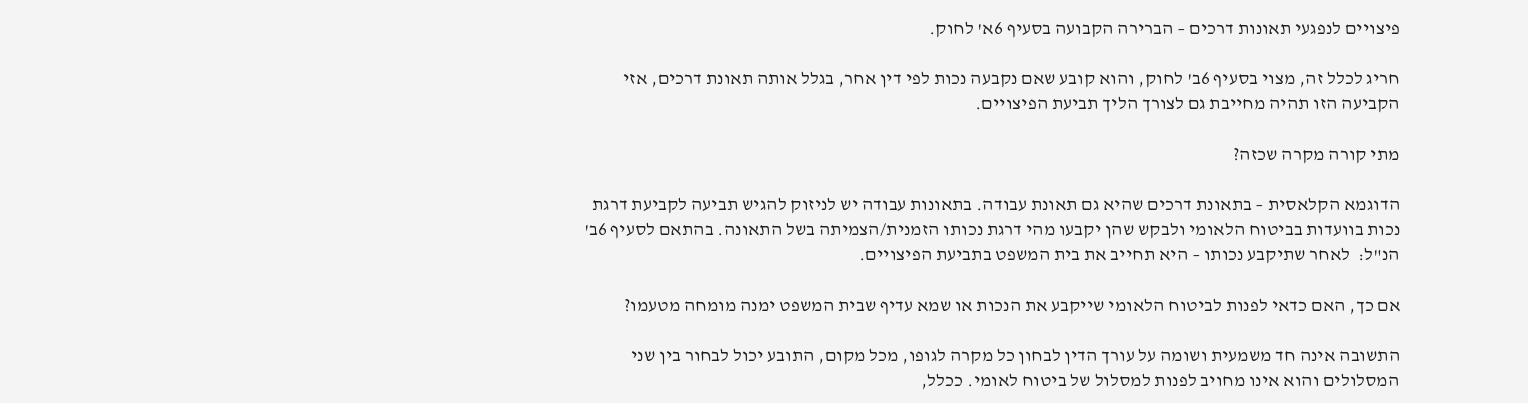פיצויים לנפגעי תאונות דרכים – הברירה הקבועה בסעיף 6א' לחוק.

חריג לכלל זה, מצוי בסעיף 6ב' לחוק, והוא קובע שאם נקבעה נכות לפי דין אחר, בגלל אותה תאונת דרכים, אזי הקביעה הזו תהיה מחייבת גם לצורך הליך תביעת הפיצויים.

מתי קורה מקרה שכזה?

הדוגמא הקלאסית – בתאונת דרכים שהיא גם תאונת עבודה. בתאונות עבודה יש לניזוק להגיש תביעה לקביעת דרגת נכות בוועדות בביטוח הלאומי ולבקש שהן יקבעו מהי דרגת נכותו הזמנית/הצמיתה בשל התאונה. בהתאם לסעיף 6ב' הנ"ל:  לאחר שתיקבע נכותו – היא תחייב את בית המשפט בתביעת הפיצויים.

אם כך, האם כדאי לפנות לביטוח הלאומי שייקבע את הנכות או שמא עדיף שבית המשפט ימנה מומחה מטעמו?

התשובה אינה חד משמעית ושומה על עורך הדין לבחון כל מקרה לגופו, מכל מקום, התובע יכול לבחור בין שני המסלולים והוא אינו מחויב לפנות למסלול של ביטוח לאומי. ככלל,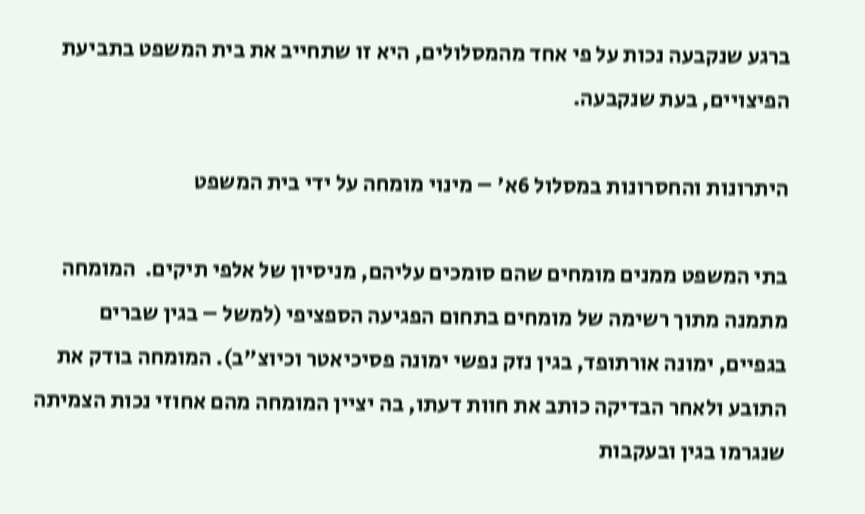ברגע שנקבעה נכות על פי אחד מהמסלולים, היא זו שתחייב את בית המשפט בתביעת הפיצויים, בעת שנקבעה.

היתרונות והחסרונות במסלול 6א' – מינוי מומחה על ידי בית המשפט

בתי המשפט ממנים מומחים שהם סומכים עליהם, מניסיון של אלפי תיקים.  המומחה מתמנה מתוך רשימה של מומחים בתחום הפגיעה הספציפי (למשל – בגין שברים בגפיים, ימונה אורתופד, בגין נזק נפשי ימונה פסיכיאטר וכיוצ"ב). המומחה בודק את התובע ולאחר הבדיקה כותב את חוות דעתו, בה יציין המומחה מהם אחוזי נכות הצמיתה שנגרמו בגין ובעקבות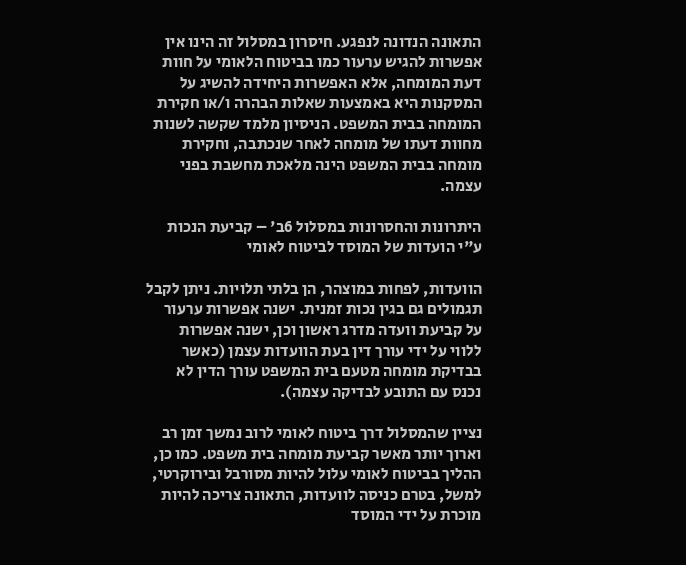התאונה הנדונה לנפגע. חיסרון במסלול זה הינו אין אפשרות להגיש ערעור כמו בביטוח הלאומי על חוות דעת המומחה, אלא האפשרות היחידה להשיג על המסקנות היא באמצעות שאלות הבהרה ו/או חקירת המומחה בבית המשפט. הניסיון מלמד שקשה לשנות מחוות דעתו של מומחה לאחר שנכתבה, וחקירת מומחה בבית המשפט הינה מלאכת מחשבת בפני עצמה.

היתרונות והחסרונות במסלול 6ב' – קביעת הנכות ע"י הועדות של המוסד לביטוח לאומי

הוועדות, לפחות במוצהר, הן בלתי תלויות. ניתן לקבל תגמולים גם בגין נכות זמנית. ישנה אפשרות ערעור על קביעת וועדה מדרג ראשון וכן, ישנה אפשרות ללווי על ידי עורך דין בעת הוועדות עצמן (כאשר בבדיקת מומחה מטעם בית המשפט עורך הדין לא נכנס עם התובע לבדיקה עצמה).

נציין שהמסלול דרך ביטוח לאומי לרוב נמשך זמן רב וארוך יותר מאשר קביעת מומחה בית משפט. כמו כן, ההליך בביטוח לאומי עלול להיות מסורבל ובירוקרטי, למשל, בטרם כניסה לוועדות, התאונה צריכה להיות מוכרת על ידי המוסד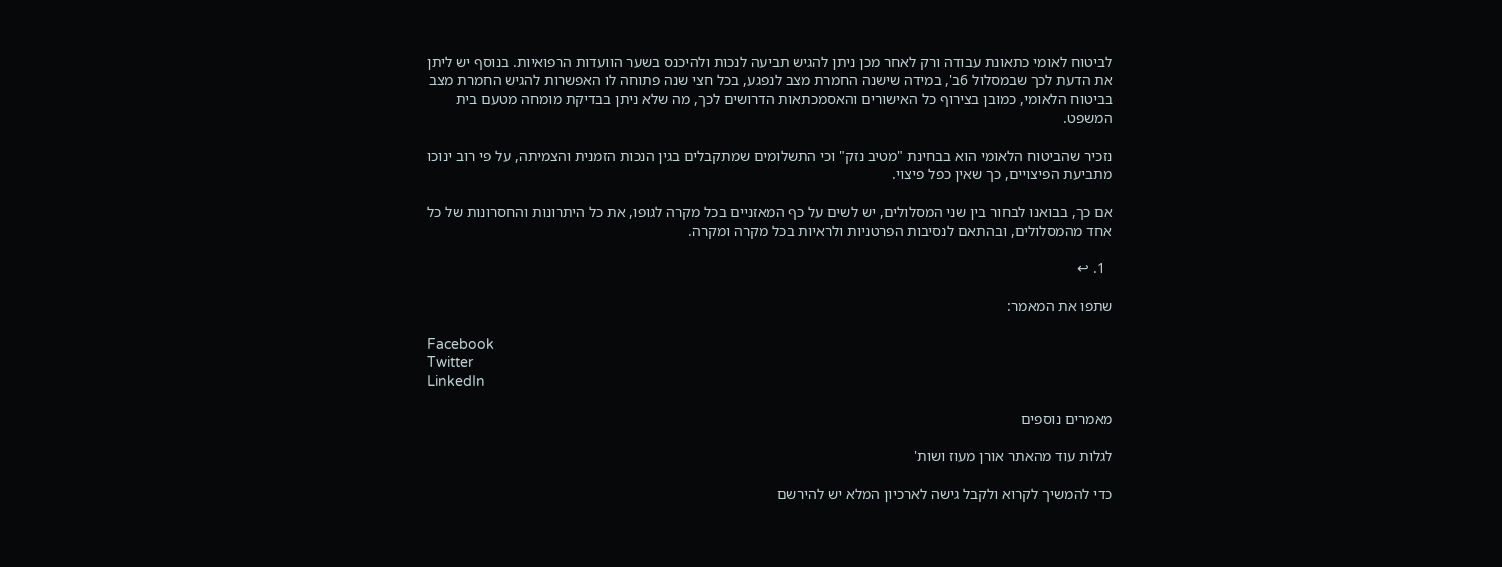לביטוח לאומי כתאונת עבודה ורק לאחר מכן ניתן להגיש תביעה לנכות ולהיכנס בשער הוועדות הרפואיות. בנוסף יש ליתן את הדעת לכך שבמסלול 6ב', במידה שישנה החמרת מצב לנפגע, בכל חצי שנה פתוחה לו האפשרות להגיש החמרת מצב בביטוח הלאומי, כמובן בצירוף כל האישורים והאסמכתאות הדרושים לכך, מה שלא ניתן בבדיקת מומחה מטעם בית המשפט.

נזכיר שהביטוח הלאומי הוא בבחינת "מטיב נזק" וכי התשלומים שמתקבלים בגין הנכות הזמנית והצמיתה, על פי רוב ינוכו מתביעת הפיצויים, כך שאין כפל פיצוי.

אם כך, בבואנו לבחור בין שני המסלולים, יש לשים על כף המאזניים בכל מקרה לגופו, את כל היתרונות והחסרונות של כל אחד מהמסלולים, ובהתאם לנסיבות הפרטניות ולראיות בכל מקרה ומקרה.

  1. ↩

שתפו את המאמר:

Facebook
Twitter
LinkedIn

מאמרים נוספים

לגלות עוד מהאתר אורן מעוז ושות'

כדי להמשיך לקרוא ולקבל גישה לארכיון המלא יש להירשם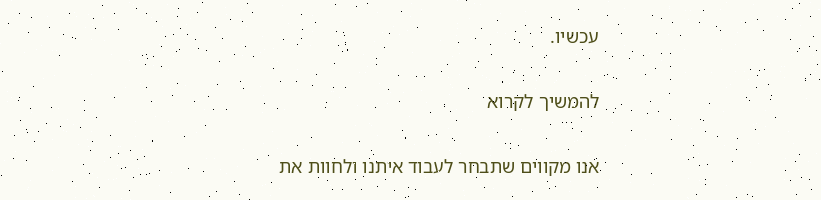עכשיו.

להמשיך לקרוא

אנו מקווים שתבחר לעבוד איתנו ולחוות את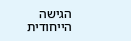הגישה הייחודית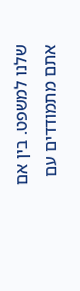שלנו למשפט. בין אם אתם מתמודדים עם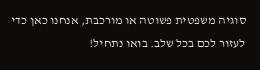סוגיה משפטית פשוטה או מורכבת, אנחנו כאן כדי לעזור לכם בכל שלב. בואו נתחיל!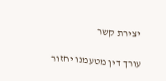יצירת קשר

עורך דין מטעמנו יחזור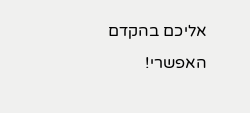אליכם בהקדם האפשרי!